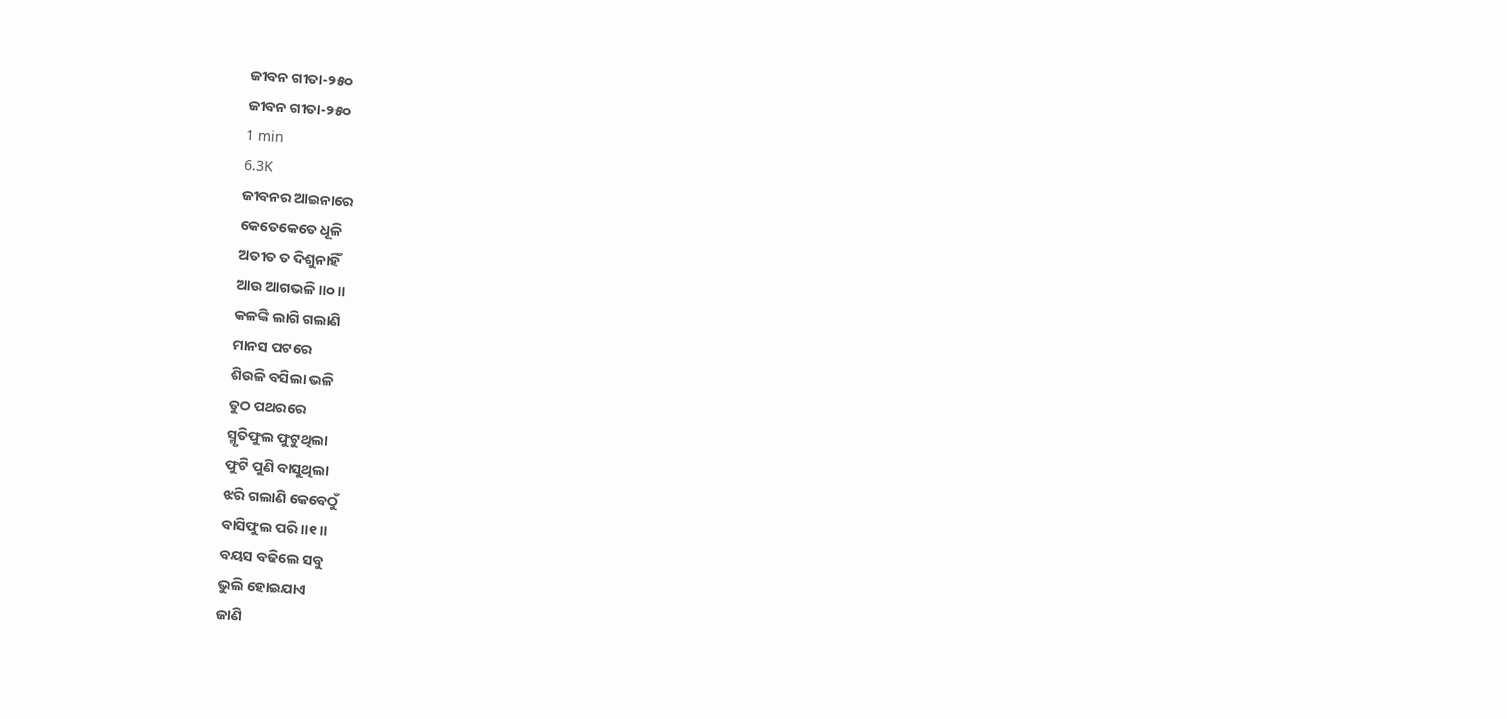ଜୀବନ ଗୀତା-୨୫୦
ଜୀବନ ଗୀତା-୨୫୦
1 min
6.3K
ଜୀବନର ଆଇନାରେ
କେତେକେତେ ଧୂଳି
ଅତୀତ ତ ଦିଶୁନାହିଁ
ଆଉ ଆଗଭଳି ॥୦॥
କଳଙ୍କି ଲାଗି ଗଲାଣି
ମାନସ ପଟରେ
ଶିଉଳି ବସିଲା ଭଳି
ତୁଠ ପଥରରେ
ସ୍ମୃତିଫୁଲ ଫୁଟୁଥିଲା
ଫୁଟି ପୁଣି ବାସୁଥିଲା
ଝରି ଗଲାଣି କେବେଠୁଁ
ବାସିଫୁଲ ପରି ॥୧॥
ବୟସ ବଢିଲେ ସବୁ
ଭୁଲି ହୋଇଯାଏ
ଜାଣି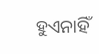ହୁଏନାହିଁ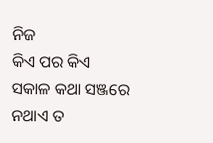ନିଜ
କିଏ ପର କିଏ
ସକାଳ କଥା ସଞ୍ଜରେ
ନଥାଏ ତ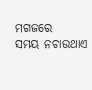ମଗଜରେ
ସମୟ ନଚାଉଥାଏ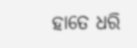ହାତେ ଧରି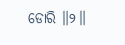ଡୋରି ॥୨॥